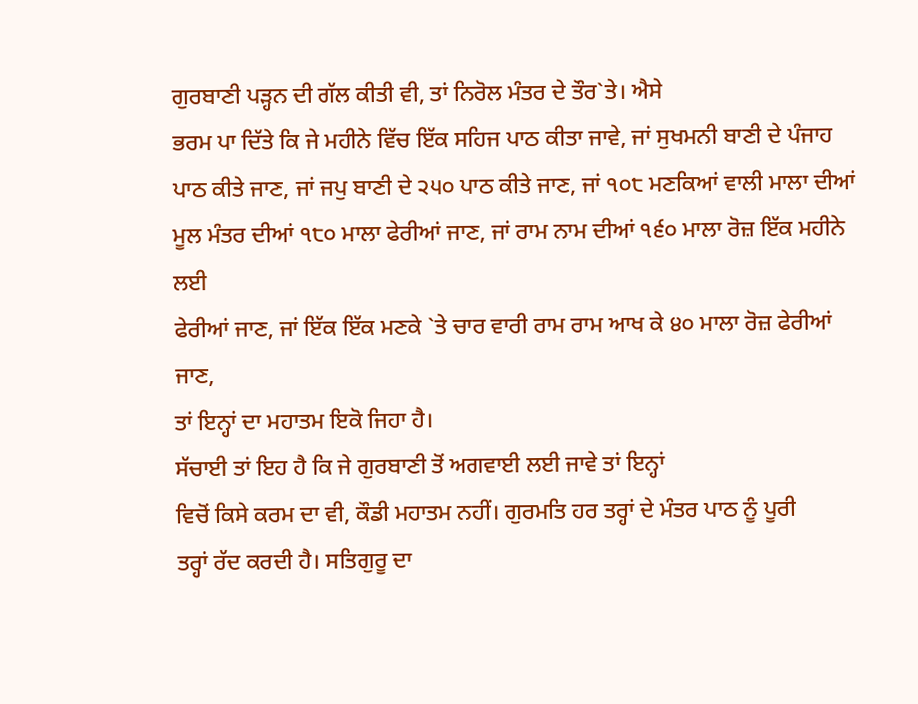ਗੁਰਬਾਣੀ ਪੜ੍ਹਨ ਦੀ ਗੱਲ ਕੀਤੀ ਵੀ, ਤਾਂ ਨਿਰੋਲ ਮੰਤਰ ਦੇ ਤੌਰ`ਤੇ। ਐਸੇ
ਭਰਮ ਪਾ ਦਿੱਤੇ ਕਿ ਜੇ ਮਹੀਨੇ ਵਿੱਚ ਇੱਕ ਸਹਿਜ ਪਾਠ ਕੀਤਾ ਜਾਵੇ, ਜਾਂ ਸੁਖਮਨੀ ਬਾਣੀ ਦੇ ਪੰਜਾਹ
ਪਾਠ ਕੀਤੇ ਜਾਣ, ਜਾਂ ਜਪੁ ਬਾਣੀ ਦੇ ੨੫੦ ਪਾਠ ਕੀਤੇ ਜਾਣ, ਜਾਂ ੧੦੮ ਮਣਕਿਆਂ ਵਾਲੀ ਮਾਲਾ ਦੀਆਂ
ਮੂਲ ਮੰਤਰ ਦੀਆਂ ੧੮੦ ਮਾਲਾ ਫੇਰੀਆਂ ਜਾਣ, ਜਾਂ ਰਾਮ ਨਾਮ ਦੀਆਂ ੧੬੦ ਮਾਲਾ ਰੋਜ਼ ਇੱਕ ਮਹੀਨੇ ਲਈ
ਫੇਰੀਆਂ ਜਾਣ, ਜਾਂ ਇੱਕ ਇੱਕ ਮਣਕੇ `ਤੇ ਚਾਰ ਵਾਰੀ ਰਾਮ ਰਾਮ ਆਖ ਕੇ ੪੦ ਮਾਲਾ ਰੋਜ਼ ਫੇਰੀਆਂ ਜਾਣ,
ਤਾਂ ਇਨ੍ਹਾਂ ਦਾ ਮਹਾਤਮ ਇਕੋ ਜਿਹਾ ਹੈ।
ਸੱਚਾਈ ਤਾਂ ਇਹ ਹੈ ਕਿ ਜੇ ਗੁਰਬਾਣੀ ਤੋਂ ਅਗਵਾਈ ਲਈ ਜਾਵੇ ਤਾਂ ਇਨ੍ਹਾਂ
ਵਿਚੋਂ ਕਿਸੇ ਕਰਮ ਦਾ ਵੀ, ਕੌਡੀ ਮਹਾਤਮ ਨਹੀਂ। ਗੁਰਮਤਿ ਹਰ ਤਰ੍ਹਾਂ ਦੇ ਮੰਤਰ ਪਾਠ ਨੂੰ ਪੂਰੀ
ਤਰ੍ਹਾਂ ਰੱਦ ਕਰਦੀ ਹੈ। ਸਤਿਗੁਰੂ ਦਾ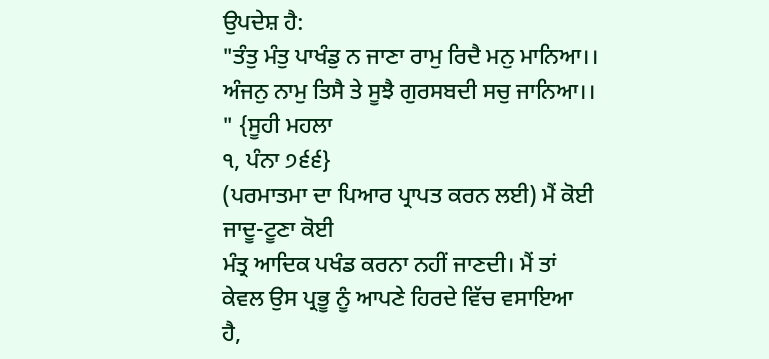ਉਪਦੇਸ਼ ਹੈ:
"ਤੰਤੁ ਮੰਤੁ ਪਾਖੰਡੁ ਨ ਜਾਣਾ ਰਾਮੁ ਰਿਦੈ ਮਨੁ ਮਾਨਿਆ।।
ਅੰਜਨੁ ਨਾਮੁ ਤਿਸੈ ਤੇ ਸੂਝੈ ਗੁਰਸਬਦੀ ਸਚੁ ਜਾਨਿਆ।। " {ਸੂਹੀ ਮਹਲਾ
੧, ਪੰਨਾ ੭੬੬}
(ਪਰਮਾਤਮਾ ਦਾ ਪਿਆਰ ਪ੍ਰਾਪਤ ਕਰਨ ਲਈ) ਮੈਂ ਕੋਈ ਜਾਦੂ-ਟੂਣਾ ਕੋਈ
ਮੰਤ੍ਰ ਆਦਿਕ ਪਖੰਡ ਕਰਨਾ ਨਹੀਂ ਜਾਣਦੀ। ਮੈਂ ਤਾਂ ਕੇਵਲ ਉਸ ਪ੍ਰਭੂ ਨੂੰ ਆਪਣੇ ਹਿਰਦੇ ਵਿੱਚ ਵਸਾਇਆ
ਹੈ,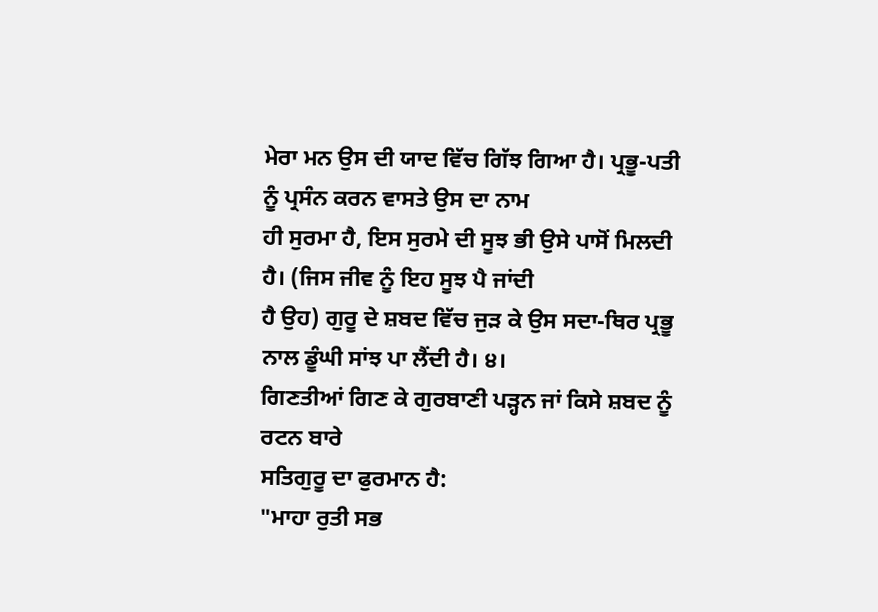ਮੇਰਾ ਮਨ ਉਸ ਦੀ ਯਾਦ ਵਿੱਚ ਗਿੱਝ ਗਿਆ ਹੈ। ਪ੍ਰਭੂ-ਪਤੀ ਨੂੰ ਪ੍ਰਸੰਨ ਕਰਨ ਵਾਸਤੇ ਉਸ ਦਾ ਨਾਮ
ਹੀ ਸੁਰਮਾ ਹੈ, ਇਸ ਸੁਰਮੇ ਦੀ ਸੂਝ ਭੀ ਉਸੇ ਪਾਸੋਂ ਮਿਲਦੀ ਹੈ। (ਜਿਸ ਜੀਵ ਨੂੰ ਇਹ ਸੂਝ ਪੈ ਜਾਂਦੀ
ਹੈ ਉਹ) ਗੁਰੂ ਦੇ ਸ਼ਬਦ ਵਿੱਚ ਜੁੜ ਕੇ ਉਸ ਸਦਾ-ਥਿਰ ਪ੍ਰਭੂ ਨਾਲ ਡੂੰਘੀ ਸਾਂਝ ਪਾ ਲੈਂਦੀ ਹੈ। ੪।
ਗਿਣਤੀਆਂ ਗਿਣ ਕੇ ਗੁਰਬਾਣੀ ਪੜ੍ਹਨ ਜਾਂ ਕਿਸੇ ਸ਼ਬਦ ਨੂੰ ਰਟਨ ਬਾਰੇ
ਸਤਿਗੁਰੂ ਦਾ ਫੁਰਮਾਨ ਹੈ:
"ਮਾਹਾ ਰੁਤੀ ਸਭ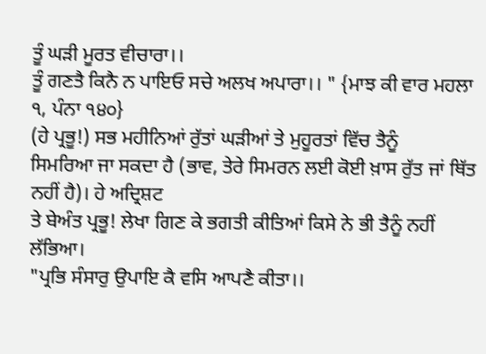ਤੂੰ ਘੜੀ ਮੂਰਤ ਵੀਚਾਰਾ।।
ਤੂੰ ਗਣਤੈ ਕਿਨੈ ਨ ਪਾਇਓ ਸਚੇ ਅਲਖ ਅਪਾਰਾ।। " {ਮਾਝ ਕੀ ਵਾਰ ਮਹਲਾ
੧, ਪੰਨਾ ੧੪੦}
(ਹੇ ਪ੍ਰਭੂ!) ਸਭ ਮਹੀਨਿਆਂ ਰੁੱਤਾਂ ਘੜੀਆਂ ਤੇ ਮੁਹੂਰਤਾਂ ਵਿੱਚ ਤੈਨੂੰ
ਸਿਮਰਿਆ ਜਾ ਸਕਦਾ ਹੈ (ਭਾਵ, ਤੇਰੇ ਸਿਮਰਨ ਲਈ ਕੋਈ ਖ਼ਾਸ ਰੁੱਤ ਜਾਂ ਥਿੱਤ ਨਹੀਂ ਹੈ)। ਹੇ ਅਦ੍ਰਿਸ਼ਟ
ਤੇ ਬੇਅੰਤ ਪ੍ਰਭੂ! ਲੇਖਾ ਗਿਣ ਕੇ ਭਗਤੀ ਕੀਤਿਆਂ ਕਿਸੇ ਨੇ ਭੀ ਤੈਨੂੰ ਨਹੀਂ ਲੱਭਿਆ।
"ਪ੍ਰਭਿ ਸੰਸਾਰੁ ਉਪਾਇ ਕੈ ਵਸਿ ਆਪਣੈ ਕੀਤਾ।।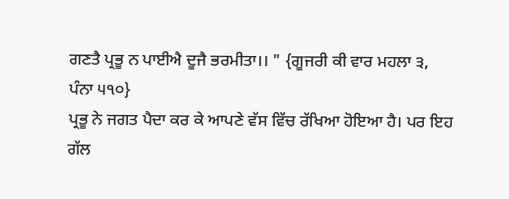ਗਣਤੈ ਪ੍ਰਭੂ ਨ ਪਾਈਐ ਦੂਜੈ ਭਰਮੀਤਾ।। " {ਗੂਜਰੀ ਕੀ ਵਾਰ ਮਹਲਾ ੩,
ਪੰਨਾ ੫੧੦}
ਪ੍ਰਭੂ ਨੇ ਜਗਤ ਪੈਦਾ ਕਰ ਕੇ ਆਪਣੇ ਵੱਸ ਵਿੱਚ ਰੱਖਿਆ ਹੋਇਆ ਹੈ। ਪਰ ਇਹ
ਗੱਲ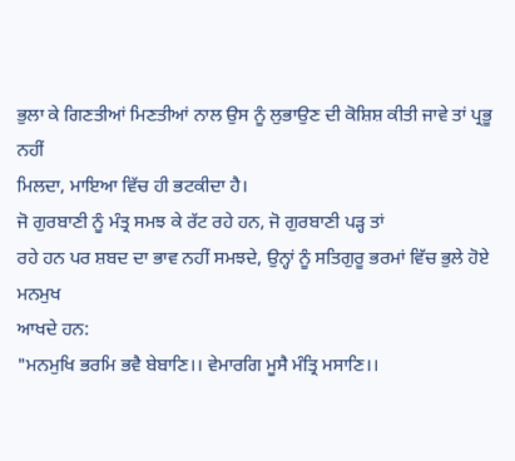ਭੁਲਾ ਕੇ ਗਿਣਤੀਆਂ ਮਿਣਤੀਆਂ ਨਾਲ ਉਸ ਨੂੰ ਲੁਭਾਉਣ ਦੀ ਕੋਸ਼ਿਸ਼ ਕੀਤੀ ਜਾਵੇ ਤਾਂ ਪ੍ਰਭੂ ਨਹੀਂ
ਮਿਲਦਾ, ਮਾਇਆ ਵਿੱਚ ਹੀ ਭਟਕੀਦਾ ਹੈ।
ਜੋ ਗੁਰਬਾਣੀ ਨੂੰ ਮੰਤ੍ਰ ਸਮਝ ਕੇ ਰੱਟ ਰਹੇ ਹਨ, ਜੋ ਗੁਰਬਾਣੀ ਪੜ੍ਹ ਤਾਂ
ਰਹੇ ਹਨ ਪਰ ਸ਼ਬਦ ਦਾ ਭਾਵ ਨਹੀਂ ਸਮਝਦੇ, ਉਨ੍ਹਾਂ ਨੂੰ ਸਤਿਗੁਰੂ ਭਰਮਾਂ ਵਿੱਚ ਭੁਲੇ ਹੋਏ ਮਨਮੁਖ
ਆਖਦੇ ਹਨ:
"ਮਨਮੁਖਿ ਭਰਮਿ ਭਵੈ ਬੇਬਾਣਿ।। ਵੇਮਾਰਗਿ ਮੂਸੈ ਮੰਤ੍ਰਿ ਮਸਾਣਿ।।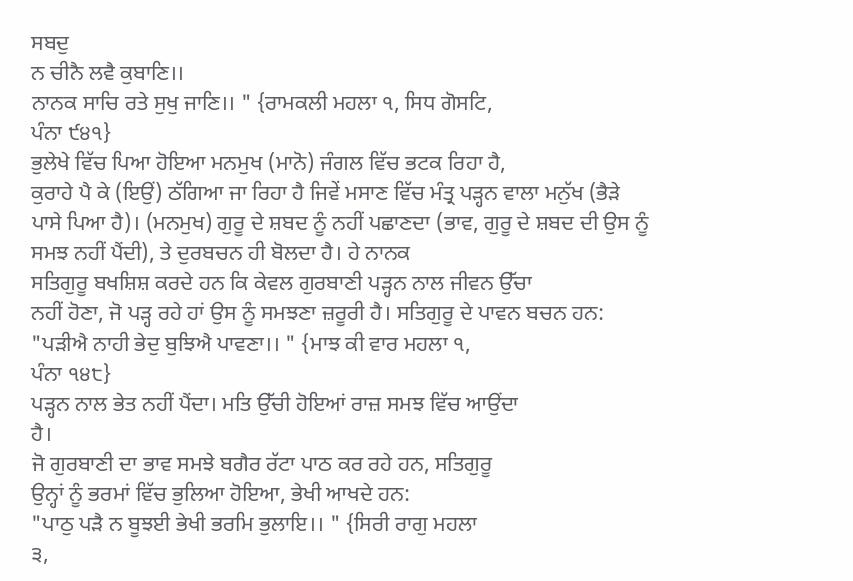ਸਬਦੁ
ਨ ਚੀਨੈ ਲਵੈ ਕੁਬਾਣਿ।।
ਨਾਨਕ ਸਾਚਿ ਰਤੇ ਸੁਖੁ ਜਾਣਿ।। " {ਰਾਮਕਲੀ ਮਹਲਾ ੧, ਸਿਧ ਗੋਸਟਿ,
ਪੰਨਾ ੯੪੧}
ਭੁਲੇਖੇ ਵਿੱਚ ਪਿਆ ਹੋਇਆ ਮਨਮੁਖ (ਮਾਨੋ) ਜੰਗਲ ਵਿੱਚ ਭਟਕ ਰਿਹਾ ਹੈ,
ਕੁਰਾਹੇ ਪੈ ਕੇ (ਇਉਂ) ਠੱਗਿਆ ਜਾ ਰਿਹਾ ਹੈ ਜਿਵੇਂ ਮਸਾਣ ਵਿੱਚ ਮੰਤ੍ਰ ਪੜ੍ਹਨ ਵਾਲਾ ਮਨੁੱਖ (ਭੈੜੇ
ਪਾਸੇ ਪਿਆ ਹੈ)। (ਮਨਮੁਖ) ਗੁਰੂ ਦੇ ਸ਼ਬਦ ਨੂੰ ਨਹੀਂ ਪਛਾਣਦਾ (ਭਾਵ, ਗੁਰੂ ਦੇ ਸ਼ਬਦ ਦੀ ਉਸ ਨੂੰ
ਸਮਝ ਨਹੀਂ ਪੈਂਦੀ), ਤੇ ਦੁਰਬਚਨ ਹੀ ਬੋਲਦਾ ਹੈ। ਹੇ ਨਾਨਕ
ਸਤਿਗੁਰੂ ਬਖਸ਼ਿਸ਼ ਕਰਦੇ ਹਨ ਕਿ ਕੇਵਲ ਗੁਰਬਾਣੀ ਪੜ੍ਹਨ ਨਾਲ ਜੀਵਨ ਉੱਚਾ
ਨਹੀਂ ਹੋਣਾ, ਜੋ ਪੜ੍ਹ ਰਹੇ ਹਾਂ ਉਸ ਨੂੰ ਸਮਝਣਾ ਜ਼ਰੂਰੀ ਹੈ। ਸਤਿਗੁਰੂ ਦੇ ਪਾਵਨ ਬਚਨ ਹਨ:
"ਪੜੀਐ ਨਾਹੀ ਭੇਦੁ ਬੁਝਿਐ ਪਾਵਣਾ।। " {ਮਾਝ ਕੀ ਵਾਰ ਮਹਲਾ ੧,
ਪੰਨਾ ੧੪੮}
ਪੜ੍ਹਨ ਨਾਲ ਭੇਤ ਨਹੀਂ ਪੈਂਦਾ। ਮਤਿ ਉੱਚੀ ਹੋਇਆਂ ਰਾਜ਼ ਸਮਝ ਵਿੱਚ ਆਉਂਦਾ
ਹੈ।
ਜੋ ਗੁਰਬਾਣੀ ਦਾ ਭਾਵ ਸਮਝੇ ਬਗੈਰ ਰੱਟਾ ਪਾਠ ਕਰ ਰਹੇ ਹਨ, ਸਤਿਗੁਰੂ
ਉਨ੍ਹਾਂ ਨੂੰ ਭਰਮਾਂ ਵਿੱਚ ਭੁਲਿਆ ਹੋਇਆ, ਭੇਖੀ ਆਖਦੇ ਹਨ:
"ਪਾਠੁ ਪੜੈ ਨ ਬੂਝਈ ਭੇਖੀ ਭਰਮਿ ਭੁਲਾਇ।। " {ਸਿਰੀ ਰਾਗੁ ਮਹਲਾ
੩,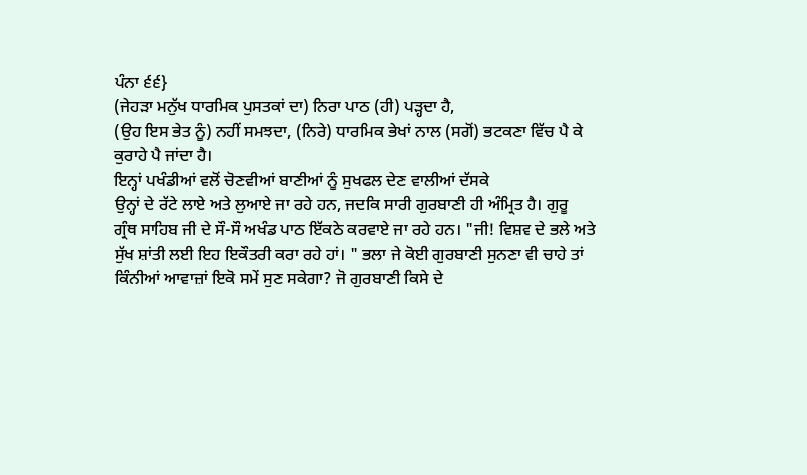ਪੰਨਾ ੬੬}
(ਜੇਹੜਾ ਮਨੁੱਖ ਧਾਰਮਿਕ ਪੁਸਤਕਾਂ ਦਾ) ਨਿਰਾ ਪਾਠ (ਹੀ) ਪੜ੍ਹਦਾ ਹੈ,
(ਉਹ ਇਸ ਭੇਤ ਨੂੰ) ਨਹੀਂ ਸਮਝਦਾ, (ਨਿਰੇ) ਧਾਰਮਿਕ ਭੇਖਾਂ ਨਾਲ (ਸਗੋਂ) ਭਟਕਣਾ ਵਿੱਚ ਪੈ ਕੇ
ਕੁਰਾਹੇ ਪੈ ਜਾਂਦਾ ਹੈ।
ਇਨ੍ਹਾਂ ਪਖੰਡੀਆਂ ਵਲੋਂ ਚੋਣਵੀਆਂ ਬਾਣੀਆਂ ਨੂੰ ਸੁਖਫਲ ਦੇਣ ਵਾਲੀਆਂ ਦੱਸਕੇ
ਉਨ੍ਹਾਂ ਦੇ ਰੱਟੇ ਲਾਏ ਅਤੇ ਲੁਆਏ ਜਾ ਰਹੇ ਹਨ, ਜਦਕਿ ਸਾਰੀ ਗੁਰਬਾਣੀ ਹੀ ਅੰਮ੍ਰਿਤ ਹੈ। ਗੁਰੂ
ਗ੍ਰੰਥ ਸਾਹਿਬ ਜੀ ਦੇ ਸੌ-ਸੌ ਅਖੰਡ ਪਾਠ ਇੱਕਠੇ ਕਰਵਾਏ ਜਾ ਰਹੇ ਹਨ। "ਜੀ! ਵਿਸ਼ਵ ਦੇ ਭਲੇ ਅਤੇ
ਸੁੱਖ ਸ਼ਾਂਤੀ ਲਈ ਇਹ ਇਕੌਤਰੀ ਕਰਾ ਰਹੇ ਹਾਂ। " ਭਲਾ ਜੇ ਕੋਈ ਗੁਰਬਾਣੀ ਸੁਨਣਾ ਵੀ ਚਾਹੇ ਤਾਂ
ਕਿੰਨੀਆਂ ਆਵਾਜ਼ਾਂ ਇਕੋ ਸਮੇਂ ਸੁਣ ਸਕੇਗਾ? ਜੋ ਗੁਰਬਾਣੀ ਕਿਸੇ ਦੇ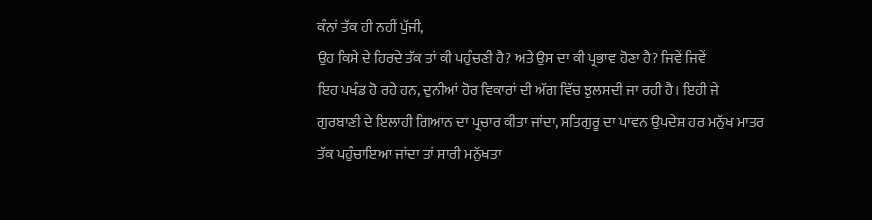ਕੰਨਾਂ ਤੱਕ ਹੀ ਨਹੀਂ ਪੁੱਜੀ,
ਉਹ ਕਿਸੇ ਦੇ ਹਿਰਦੇ ਤੱਕ ਤਾਂ ਕੀ ਪਹੁੰਚਣੀ ਹੈ? ਅਤੇ ਉਸ ਦਾ ਕੀ ਪ੍ਰਭਾਵ ਹੋਣਾ ਹੈ? ਜਿਵੇਂ ਜਿਵੇਂ
ਇਹ ਪਖੰਡ ਹੋ ਰਹੇ ਹਨ, ਦੁਨੀਆਂ ਹੋਰ ਵਿਕਾਰਾਂ ਦੀ ਅੱਗ ਵਿੱਚ ਝੁਲਸਦੀ ਜਾ ਰਹੀ ਹੈ। ਇਹੀ ਜੇ
ਗੁਰਬਾਣੀ ਦੇ ਇਲਾਹੀ ਗਿਆਨ ਦਾ ਪ੍ਰਚਾਰ ਕੀਤਾ ਜਾਂਦਾ, ਸਤਿਗੁਰੂ ਦਾ ਪਾਵਨ ਉਪਦੇਸ਼ ਹਰ ਮਨੁੱਖ ਮਾਤਰ
ਤੱਕ ਪਹੁੰਚਾਇਆ ਜਾਂਦਾ ਤਾਂ ਸਾਰੀ ਮਨੁੱਖਤਾ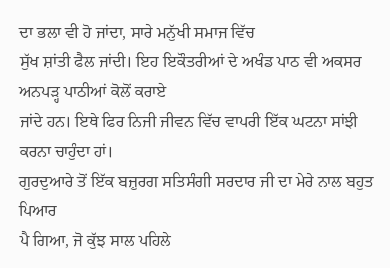ਦਾ ਭਲਾ ਵੀ ਹੋ ਜਾਂਦਾ, ਸਾਰੇ ਮਨੁੱਖੀ ਸਮਾਜ ਵਿੱਚ
ਸੁੱਖ ਸ਼ਾਂਤੀ ਫੈਲ ਜਾਂਦੀ। ਇਹ ਇਕੌਤਰੀਆਂ ਦੇ ਅਖੰਡ ਪਾਠ ਵੀ ਅਕਸਰ ਅਨਪੜ੍ਹ ਪਾਠੀਆਂ ਕੋਲੋਂ ਕਰਾਏ
ਜਾਂਦੇ ਹਨ। ਇਥੇ ਫਿਰ ਨਿਜੀ ਜੀਵਨ ਵਿੱਚ ਵਾਪਰੀ ਇੱਕ ਘਟਨਾ ਸਾਂਝੀ ਕਰਨਾ ਚਾਹੁੰਦਾ ਹਾਂ।
ਗੁਰਦੁਆਰੇ ਤੋਂ ਇੱਕ ਬਜ਼ੁਰਗ ਸਤਿਸੰਗੀ ਸਰਦਾਰ ਜੀ ਦਾ ਮੇਰੇ ਨਾਲ ਬਹੁਤ ਪਿਆਰ
ਪੈ ਗਿਆ, ਜੋ ਕੁੱਝ ਸਾਲ ਪਹਿਲੇ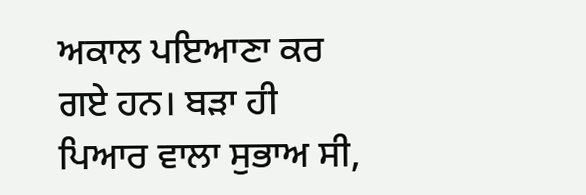ਅਕਾਲ ਪਇਆਣਾ ਕਰ ਗਏ ਹਨ। ਬੜਾ ਹੀ ਪਿਆਰ ਵਾਲਾ ਸੁਭਾਅ ਸੀ,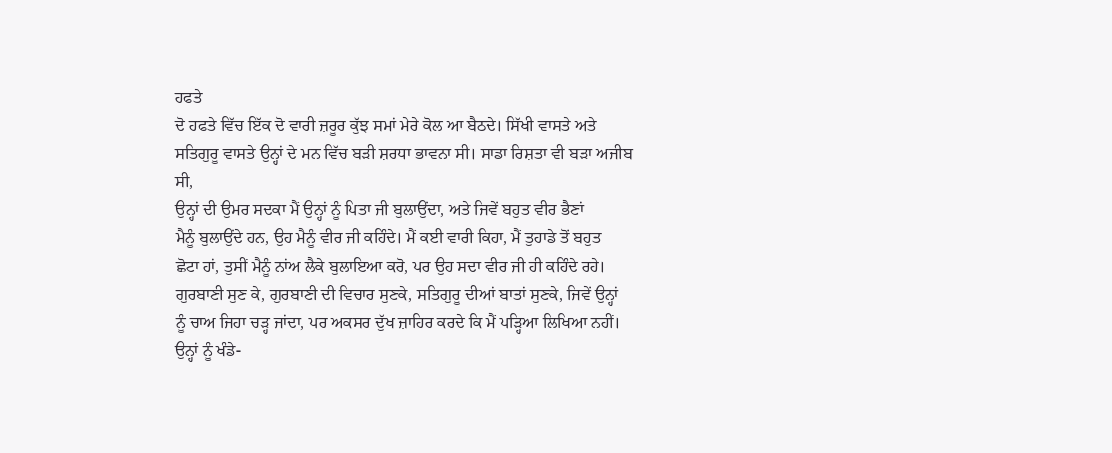ਹਫਤੇ
ਦੋ ਹਫਤੇ ਵਿੱਚ ਇੱਕ ਦੋ ਵਾਰੀ ਜ਼ਰੂਰ ਕੁੱਝ ਸਮਾਂ ਮੇਰੇ ਕੋਲ ਆ ਬੈਠਦੇ। ਸਿੱਖੀ ਵਾਸਤੇ ਅਤੇ
ਸਤਿਗੁਰੂ ਵਾਸਤੇ ਉਨ੍ਹਾਂ ਦੇ ਮਨ ਵਿੱਚ ਬੜੀ ਸ਼ਰਧਾ ਭਾਵਨਾ ਸੀ। ਸਾਡਾ ਰਿਸ਼ਤਾ ਵੀ ਬੜਾ ਅਜੀਬ ਸੀ,
ਉਨ੍ਹਾਂ ਦੀ ਉਮਰ ਸਦਕਾ ਮੈਂ ਉਨ੍ਹਾਂ ਨੂੰ ਪਿਤਾ ਜੀ ਬੁਲਾਉਂਦਾ, ਅਤੇ ਜਿਵੇਂ ਬਹੁਤ ਵੀਰ ਭੈਣਾਂ
ਮੈਨੂੰ ਬੁਲਾਉਂਦੇ ਹਨ, ਉਹ ਮੈਨੂੰ ਵੀਰ ਜੀ ਕਹਿੰਦੇ। ਮੈਂ ਕਈ ਵਾਰੀ ਕਿਹਾ, ਮੈਂ ਤੁਹਾਡੇ ਤੋਂ ਬਹੁਤ
ਛੋਟਾ ਹਾਂ, ਤੁਸੀਂ ਮੈਨੂੰ ਨਾਂਅ ਲੈਕੇ ਬੁਲਾਇਆ ਕਰੋ, ਪਰ ਉਹ ਸਦਾ ਵੀਰ ਜੀ ਹੀ ਕਹਿੰਦੇ ਰਹੇ।
ਗੁਰਬਾਣੀ ਸੁਣ ਕੇ, ਗੁਰਬਾਣੀ ਦੀ ਵਿਚਾਰ ਸੁਣਕੇ, ਸਤਿਗੁਰੂ ਦੀਆਂ ਬਾਤਾਂ ਸੁਣਕੇ, ਜਿਵੇਂ ਉਨ੍ਹਾਂ
ਨੂੰ ਚਾਅ ਜਿਹਾ ਚੜ੍ਹ ਜਾਂਦਾ, ਪਰ ਅਕਸਰ ਦੁੱਖ ਜ਼ਾਹਿਰ ਕਰਦੇ ਕਿ ਮੈਂ ਪੜ੍ਹਿਆ ਲਿਖਿਆ ਨਹੀਂ।
ਉਨ੍ਹਾਂ ਨੂੰ ਖੰਡੇ-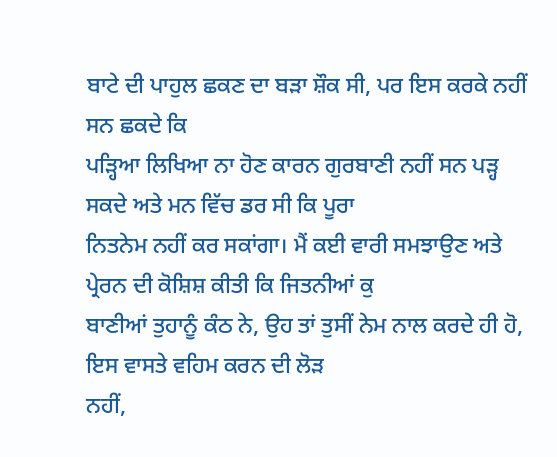ਬਾਟੇ ਦੀ ਪਾਹੁਲ ਛਕਣ ਦਾ ਬੜਾ ਸ਼ੌਕ ਸੀ, ਪਰ ਇਸ ਕਰਕੇ ਨਹੀਂ ਸਨ ਛਕਦੇ ਕਿ
ਪੜ੍ਹਿਆ ਲਿਖਿਆ ਨਾ ਹੋਣ ਕਾਰਨ ਗੁਰਬਾਣੀ ਨਹੀਂ ਸਨ ਪੜ੍ਹ ਸਕਦੇ ਅਤੇ ਮਨ ਵਿੱਚ ਡਰ ਸੀ ਕਿ ਪੂਰਾ
ਨਿਤਨੇਮ ਨਹੀਂ ਕਰ ਸਕਾਂਗਾ। ਮੈਂ ਕਈ ਵਾਰੀ ਸਮਝਾਉਣ ਅਤੇ ਪ੍ਰੇਰਨ ਦੀ ਕੋਸ਼ਿਸ਼ ਕੀਤੀ ਕਿ ਜਿਤਨੀਆਂ ਕੁ
ਬਾਣੀਆਂ ਤੁਹਾਨੂੰ ਕੰਠ ਨੇ, ਉਹ ਤਾਂ ਤੁਸੀਂ ਨੇਮ ਨਾਲ ਕਰਦੇ ਹੀ ਹੋ, ਇਸ ਵਾਸਤੇ ਵਹਿਮ ਕਰਨ ਦੀ ਲੋੜ
ਨਹੀਂ,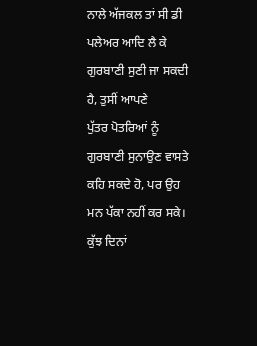ਨਾਲੇ ਅੱਜਕਲ ਤਾਂ ਸੀ ਡੀ ਪਲੇਅਰ ਆਦਿ ਲੈ ਕੇ ਗੁਰਬਾਣੀ ਸੁਣੀ ਜਾ ਸਕਦੀ ਹੈ, ਤੁਸੀਂ ਆਪਣੇ
ਪੁੱਤਰ ਪੋਤਰਿਆਂ ਨੂੰ ਗੁਰਬਾਣੀ ਸੁਨਾਉਣ ਵਾਸਤੇ ਕਹਿ ਸਕਦੇ ਹੋ, ਪਰ ਉਹ ਮਨ ਪੱਕਾ ਨਹੀਂ ਕਰ ਸਕੇ।
ਕੁੱਝ ਦਿਨਾਂ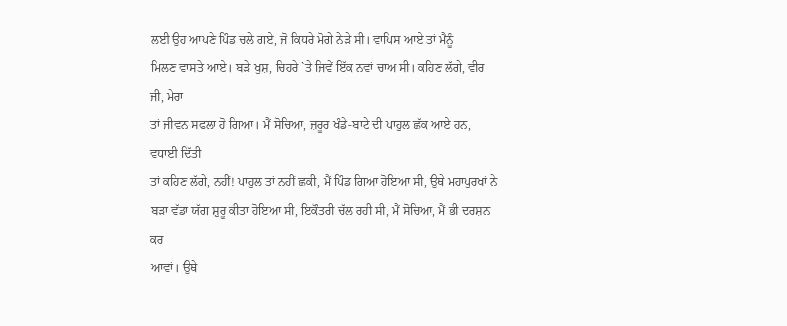ਲਈ ਉਹ ਆਪਣੇ ਪਿੰਡ ਚਲੇ ਗਏ, ਜੋ ਕਿਧਰੇ ਮੋਗੇ ਨੇੜੇ ਸੀ। ਵਾਪਿਸ ਆਏ ਤਾਂ ਮੈਨੂੰ
ਮਿਲਣ ਵਾਸਤੇ ਆਏ। ਬੜੇ ਖੁਸ਼, ਚਿਹਰੇ `ਤੇ ਜਿਵੇਂ ਇੱਕ ਨਵਾਂ ਚਾਅ ਸੀ। ਕਹਿਣ ਲੱਗੇ, ਵੀਰ ਜੀ, ਮੇਰਾ
ਤਾਂ ਜੀਵਨ ਸਫਲਾ ਹੋ ਗਿਆ। ਮੈਂ ਸੋਚਿਆ, ਜ਼ਰੂਰ ਖੰਡੇ-ਬਾਟੇ ਦੀ ਪਾਹੁਲ ਛੱਕ ਆਏ ਹਨ, ਵਧਾਈ ਦਿੱਤੀ
ਤਾਂ ਕਹਿਣ ਲੱਗੇ, ਨਹੀਂ! ਪਾਹੁਲ ਤਾਂ ਨਹੀਂ ਛਕੀ, ਮੈਂ ਪਿੰਡ ਗਿਆ ਹੋਇਆ ਸੀ, ਉਥੇ ਮਹਾਪੁਰਖਾਂ ਨੇ
ਬੜਾ ਵੱਡਾ ਯੱਗ ਸ਼ੁਰੂ ਕੀਤਾ ਹੋਇਆ ਸੀ, ਇਕੌਤਰੀ ਚੱਲ ਰਹੀ ਸੀ, ਮੈਂ ਸੋਚਿਆ, ਮੈਂ ਭੀ ਦਰਸ਼ਨ ਕਰ
ਆਵਾਂ। ਉਥੇ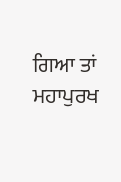ਗਿਆ ਤਾਂ ਮਹਾਪੁਰਖ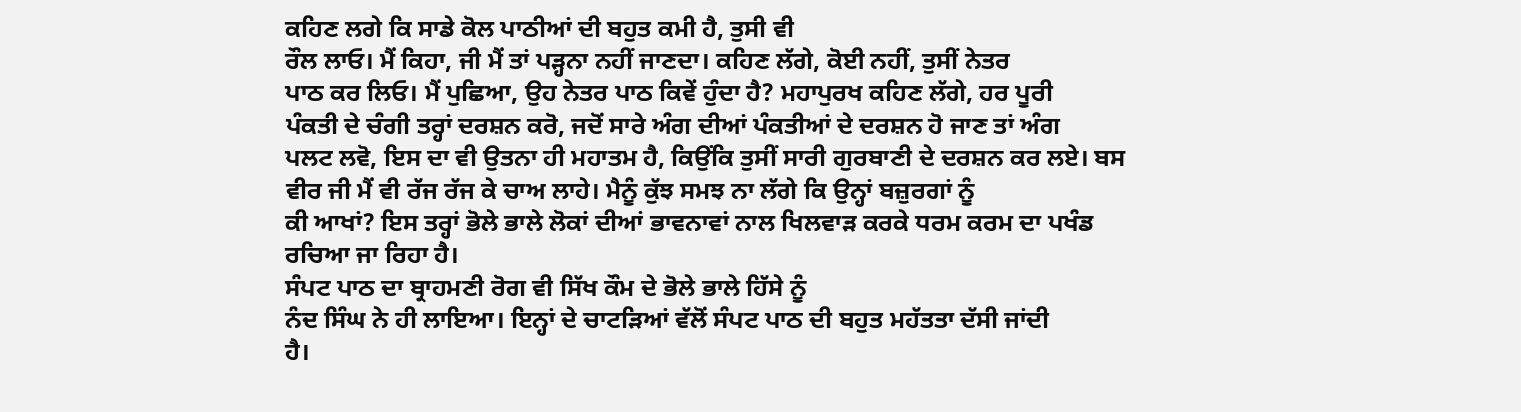ਕਹਿਣ ਲਗੇ ਕਿ ਸਾਡੇ ਕੋਲ ਪਾਠੀਆਂ ਦੀ ਬਹੁਤ ਕਮੀ ਹੈ, ਤੁਸੀ ਵੀ
ਰੌਲ ਲਾਓ। ਮੈਂ ਕਿਹਾ, ਜੀ ਮੈਂ ਤਾਂ ਪੜ੍ਹਨਾ ਨਹੀਂ ਜਾਣਦਾ। ਕਹਿਣ ਲੱਗੇ, ਕੋਈ ਨਹੀਂ, ਤੁਸੀਂ ਨੇਤਰ
ਪਾਠ ਕਰ ਲਿਓ। ਮੈਂ ਪੁਛਿਆ, ਉਹ ਨੇਤਰ ਪਾਠ ਕਿਵੇਂ ਹੁੰਦਾ ਹੈ? ਮਹਾਪੁਰਖ ਕਹਿਣ ਲੱਗੇ, ਹਰ ਪੂਰੀ
ਪੰਕਤੀ ਦੇ ਚੰਗੀ ਤਰ੍ਹਾਂ ਦਰਸ਼ਨ ਕਰੋ, ਜਦੋਂ ਸਾਰੇ ਅੰਗ ਦੀਆਂ ਪੰਕਤੀਆਂ ਦੇ ਦਰਸ਼ਨ ਹੋ ਜਾਣ ਤਾਂ ਅੰਗ
ਪਲਟ ਲਵੋ, ਇਸ ਦਾ ਵੀ ਉਤਨਾ ਹੀ ਮਹਾਤਮ ਹੈ, ਕਿਉਂਕਿ ਤੁਸੀਂ ਸਾਰੀ ਗੁਰਬਾਣੀ ਦੇ ਦਰਸ਼ਨ ਕਰ ਲਏ। ਬਸ
ਵੀਰ ਜੀ ਮੈਂ ਵੀ ਰੱਜ ਰੱਜ ਕੇ ਚਾਅ ਲਾਹੇ। ਮੈਨੂੰ ਕੁੱਝ ਸਮਝ ਨਾ ਲੱਗੇ ਕਿ ਉਨ੍ਹਾਂ ਬਜ਼ੁਰਗਾਂ ਨੂੰ
ਕੀ ਆਖਾਂ? ਇਸ ਤਰ੍ਹਾਂ ਭੋਲੇ ਭਾਲੇ ਲੋਕਾਂ ਦੀਆਂ ਭਾਵਨਾਵਾਂ ਨਾਲ ਖਿਲਵਾੜ ਕਰਕੇ ਧਰਮ ਕਰਮ ਦਾ ਪਖੰਡ
ਰਚਿਆ ਜਾ ਰਿਹਾ ਹੈ।
ਸੰਪਟ ਪਾਠ ਦਾ ਬ੍ਰਾਹਮਣੀ ਰੋਗ ਵੀ ਸਿੱਖ ਕੌਮ ਦੇ ਭੋਲੇ ਭਾਲੇ ਹਿੱਸੇ ਨੂੰ
ਨੰਦ ਸਿੰਘ ਨੇ ਹੀ ਲਾਇਆ। ਇਨ੍ਹਾਂ ਦੇ ਚਾਟੜਿਆਂ ਵੱਲੋਂ ਸੰਪਟ ਪਾਠ ਦੀ ਬਹੁਤ ਮਹੱਤਤਾ ਦੱਸੀ ਜਾਂਦੀ
ਹੈ।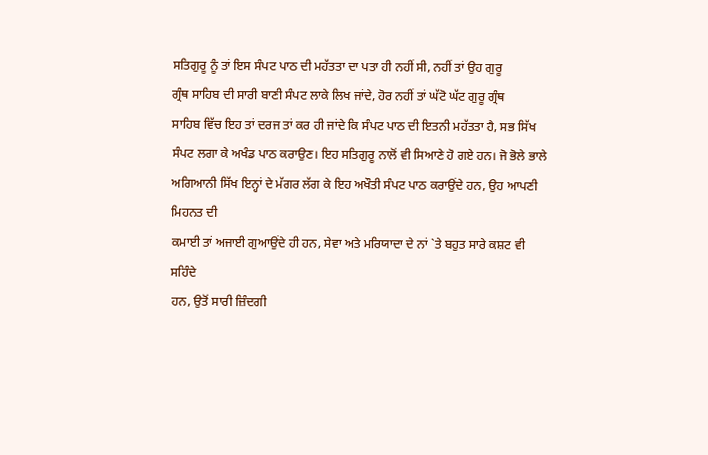ਸਤਿਗੁਰੂ ਨੂੰ ਤਾਂ ਇਸ ਸੰਪਟ ਪਾਠ ਦੀ ਮਹੱਤਤਾ ਦਾ ਪਤਾ ਹੀ ਨਹੀਂ ਸੀ, ਨਹੀਂ ਤਾਂ ਉਹ ਗੁਰੂ
ਗ੍ਰੰਥ ਸਾਹਿਬ ਦੀ ਸਾਰੀ ਬਾਣੀ ਸੰਪਟ ਲਾਕੇ ਲਿਖ ਜਾਂਦੇ, ਹੋਰ ਨਹੀਂ ਤਾਂ ਘੱਟੋ ਘੱਟ ਗੁਰੂ ਗ੍ਰੰਥ
ਸਾਹਿਬ ਵਿੱਚ ਇਹ ਤਾਂ ਦਰਜ ਤਾਂ ਕਰ ਹੀ ਜਾਂਦੇ ਕਿ ਸੰਪਟ ਪਾਠ ਦੀ ਇਤਨੀ ਮਹੱਤਤਾ ਹੈ, ਸਭ ਸਿੱਖ
ਸੰਪਟ ਲਗਾ ਕੇ ਅਖੰਡ ਪਾਠ ਕਰਾਉਣ। ਇਹ ਸਤਿਗੁਰੂ ਨਾਲੋਂ ਵੀ ਸਿਆਣੇ ਹੋ ਗਏ ਹਨ। ਜੋ ਭੋਲੇ ਭਾਲੇ
ਅਗਿਆਨੀ ਸਿੱਖ ਇਨ੍ਹਾਂ ਦੇ ਮੱਗਰ ਲੱਗ ਕੇ ਇਹ ਅਖੌਤੀ ਸੰਪਟ ਪਾਠ ਕਰਾਉਂਦੇ ਹਨ, ਉਹ ਆਪਣੀ ਮਿਹਨਤ ਦੀ
ਕਮਾਈ ਤਾਂ ਅਜਾਈ ਗੁਆਉਂਦੇ ਹੀ ਹਨ, ਸੇਵਾ ਅਤੇ ਮਰਿਯਾਦਾ ਦੇ ਨਾਂ `ਤੇ ਬਹੁਤ ਸਾਰੇ ਕਸ਼ਟ ਵੀ ਸਹਿੰਦੇ
ਹਨ, ਉਤੋਂ ਸਾਰੀ ਜ਼ਿੰਦਗੀ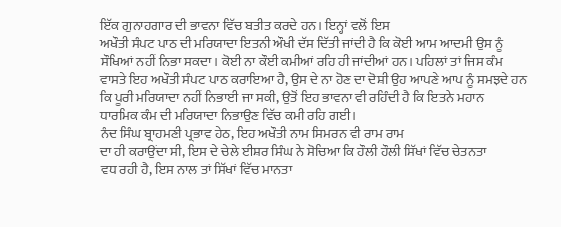ਇੱਕ ਗੁਨਾਹਗਾਰ ਦੀ ਭਾਵਨਾ ਵਿੱਚ ਬਤੀਤ ਕਰਦੇ ਹਨ। ਇਨ੍ਹਾਂ ਵਲੋਂ ਇਸ
ਅਖੌਤੀ ਸੰਪਟ ਪਾਠ ਦੀ ਮਰਿਯਾਦਾ ਇਤਨੀ ਔਖੀ ਦੱਸ ਦਿੱਤੀ ਜਾਂਦੀ ਹੈ ਕਿ ਕੋਈ ਆਮ ਆਦਮੀ ਉਸ ਨੂੰ
ਸੌਖਿਆਂ ਨਹੀਂ ਨਿਭਾ ਸਕਦਾ। ਕੋਈ ਨਾ ਕੌਈ ਕਮੀਆਂ ਰਹਿ ਹੀ ਜਾਂਦੀਆਂ ਹਨ। ਪਹਿਲਾਂ ਤਾਂ ਜਿਸ ਕੰਮ
ਵਾਸਤੇ ਇਹ ਅਖੌਤੀ ਸੰਪਟ ਪਾਠ ਕਰਾਇਆ ਹੈ, ਉਸ ਦੇ ਨਾ ਹੋਣ ਦਾ ਦੋਸ਼ੀ ਉਹ ਆਪਣੇ ਆਪ ਨੂੰ ਸਮਝਦੇ ਹਨ
ਕਿ ਪੂਰੀ ਮਰਿਯਾਦਾ ਨਹੀਂ ਨਿਭਾਈ ਜਾ ਸਕੀ, ਉਤੋਂ ਇਹ ਭਾਵਨਾ ਵੀ ਰਹਿੰਦੀ ਹੈ ਕਿ ਇਤਨੇ ਮਹਾਨ
ਧਾਰਮਿਕ ਕੰਮ ਦੀ ਮਰਿਯਾਦਾ ਨਿਭਾਉਣ ਵਿੱਚ ਕਮੀ ਰਹਿ ਗਈ।
ਨੰਦ ਸਿੰਘ ਬ੍ਰਾਹਮਣੀ ਪ੍ਰਭਾਵ ਹੇਠ, ਇਹ ਅਖੌਤੀ ਨਾਮ ਸਿਮਰਨ ਵੀ ਰਾਮ ਰਾਮ
ਦਾ ਹੀ ਕਰਾਉਂਦਾ ਸੀ, ਇਸ ਦੇ ਚੇਲੇ ਈਸ਼ਰ ਸਿੰਘ ਨੇ ਸੋਚਿਆ ਕਿ ਹੌਲੀ ਹੌਲੀ ਸਿੱਖਾਂ ਵਿੱਚ ਚੇਤਨਤਾ
ਵਧ ਰਹੀ ਹੈ, ਇਸ ਨਾਲ ਤਾਂ ਸਿੱਖਾਂ ਵਿੱਚ ਮਾਨਤਾ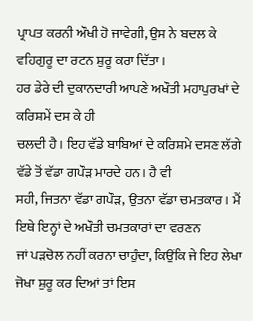ਪ੍ਰਾਪਤ ਕਰਨੀ ਔਖੀ ਹੋ ਜਾਵੇਗੀ, ਉਸ ਨੇ ਬਦਲ ਕੇ
ਵਹਿਗੁਰੂ ਦਾ ਰਟਨ ਸ਼ੁਰੂ ਕਰਾ ਦਿੱਤਾ।
ਹਰ ਡੇਰੇ ਦੀ ਦੁਕਾਨਦਾਰੀ ਆਪਣੇ ਅਖੌਤੀ ਮਹਾਪੁਰਖਾਂ ਦੇ ਕਰਿਸ਼ਮੇਂ ਦਸ ਕੇ ਹੀ
ਚਲਦੀ ਹੈ। ਇਹ ਵੱਡੇ ਬਾਬਿਆਂ ਦੇ ਕਰਿਸ਼ਮੇ ਦਸਣ ਲੱਗੇ ਵੱਡੇ ਤੋਂ ਵੱਡਾ ਗਪੌੜ ਮਾਰਦੇ ਹਨ। ਹੈ ਵੀ
ਸਹੀ, ਜਿਤਨਾ ਵੱਡਾ ਗਪੌੜ, ਉਤਨਾ ਵੱਡਾ ਚਮਤਕਾਰ। ਮੈਂ ਇਥੇ ਇਨ੍ਹਾਂ ਦੇ ਅਖੌਤੀ ਚਮਤਕਾਰਾਂ ਦਾ ਵਰਣਨ
ਜਾਂ ਪੜਚੋਲ ਨਹੀਂ ਕਰਨਾ ਚਾਹੁੰਦਾ, ਕਿਉਂਕਿ ਜੇ ਇਹ ਲੇਖਾ ਜੋਖਾ ਸ਼ੁਰੂ ਕਰ ਦਿਆਂ ਤਾਂ ਇਸ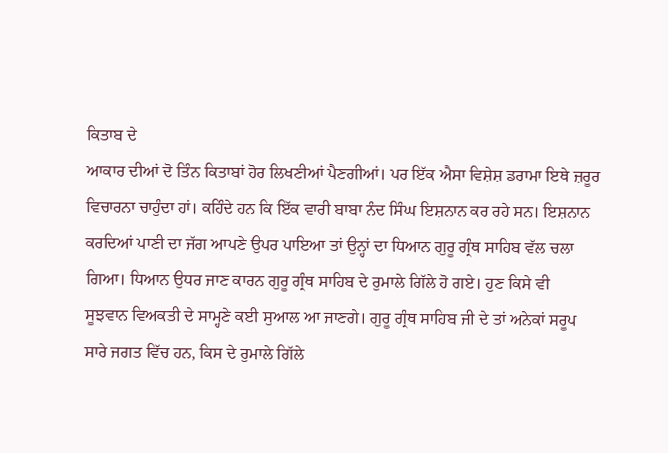ਕਿਤਾਬ ਦੇ
ਆਕਾਰ ਦੀਆਂ ਦੋ ਤਿੰਨ ਕਿਤਾਬਾਂ ਹੋਰ ਲਿਖਣੀਆਂ ਪੈਣਗੀਆਂ। ਪਰ ਇੱਕ ਐਸਾ ਵਿਸ਼ੇਸ਼ ਡਰਾਮਾ ਇਥੇ ਜ਼ਰੂਰ
ਵਿਚਾਰਨਾ ਚਾਹੁੰਦਾ ਹਾਂ। ਕਹਿੰਦੇ ਹਨ ਕਿ ਇੱਕ ਵਾਰੀ ਬਾਬਾ ਨੰਦ ਸਿੰਘ ਇਸ਼ਨਾਨ ਕਰ ਰਹੇ ਸਨ। ਇਸ਼ਨਾਨ
ਕਰਦਿਆਂ ਪਾਣੀ ਦਾ ਜੱਗ ਆਪਣੇ ਉਪਰ ਪਾਇਆ ਤਾਂ ਉਨ੍ਹਾਂ ਦਾ ਧਿਆਨ ਗੁਰੂ ਗ੍ਰੰਥ ਸਾਹਿਬ ਵੱਲ ਚਲਾ
ਗਿਆ। ਧਿਆਨ ਉਧਰ ਜਾਣ ਕਾਰਨ ਗੁਰੂ ਗ੍ਰੰਥ ਸਾਹਿਬ ਦੇ ਰੁਮਾਲੇ ਗਿੱਲੇ ਹੋ ਗਏ। ਹੁਣ ਕਿਸੇ ਵੀ
ਸੂਝਵਾਨ ਵਿਅਕਤੀ ਦੇ ਸਾਮ੍ਹਣੇ ਕਈ ਸੁਆਲ ਆ ਜਾਣਗੇ। ਗੁਰੂ ਗ੍ਰੰਥ ਸਾਹਿਬ ਜੀ ਦੇ ਤਾਂ ਅਨੇਕਾਂ ਸਰੂਪ
ਸਾਰੇ ਜਗਤ ਵਿੱਚ ਹਨ, ਕਿਸ ਦੇ ਰੁਮਾਲੇ ਗਿੱਲੇ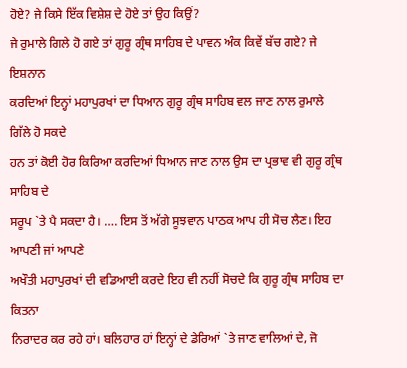ਹੋਏ? ਜੇ ਕਿਸੇ ਇੱਕ ਵਿਸ਼ੇਸ਼ ਦੇ ਹੋਏ ਤਾਂ ਉਹ ਕਿਉਂ?
ਜੇ ਰੁਮਾਲੇ ਗਿਲੇ ਹੋ ਗਏ ਤਾਂ ਗੁਰੂ ਗ੍ਰੰਥ ਸਾਹਿਬ ਦੇ ਪਾਵਨ ਅੰਕ ਕਿਵੇਂ ਬੱਚ ਗਏ? ਜੇ ਇਸ਼ਨਾਨ
ਕਰਦਿਆਂ ਇਨ੍ਹਾਂ ਮਹਾਪੁਰਖਾਂ ਦਾ ਧਿਆਨ ਗੁਰੂ ਗ੍ਰੰਥ ਸਾਹਿਬ ਵਲ ਜਾਣ ਨਾਲ ਰੁਮਾਲੇ ਗਿੱਲੇ ਹੋ ਸਕਦੇ
ਹਨ ਤਾਂ ਕੋਈ ਹੋਰ ਕਿਰਿਆ ਕਰਦਿਆਂ ਧਿਆਨ ਜਾਣ ਨਾਲ ਉਸ ਦਾ ਪ੍ਰਭਾਵ ਵੀ ਗੁਰੂ ਗ੍ਰੰਥ ਸਾਹਿਬ ਦੇ
ਸਰੂਪ `ਤੇ ਪੈ ਸਕਦਾ ਹੈ। …. ਇਸ ਤੋਂ ਅੱਗੇ ਸੂਝਵਾਨ ਪਾਠਕ ਆਪ ਹੀ ਸੋਚ ਲੈਣ। ਇਹ ਆਪਣੀ ਜਾਂ ਆਪਣੇ
ਅਖੌਤੀ ਮਹਾਪੁਰਖਾਂ ਦੀ ਵਡਿਆਈ ਕਰਦੇ ਇਹ ਵੀ ਨਹੀਂ ਸੋਚਦੇ ਕਿ ਗੁਰੂ ਗ੍ਰੰਥ ਸਾਹਿਬ ਦਾ ਕਿਤਨਾ
ਨਿਰਾਦਰ ਕਰ ਰਹੇ ਹਾਂ। ਬਲਿਹਾਰ ਹਾਂ ਇਨ੍ਹਾਂ ਦੇ ਡੇਰਿਆਂ `ਤੇ ਜਾਣ ਵਾਲਿਆਂ ਦੇ, ਜੋ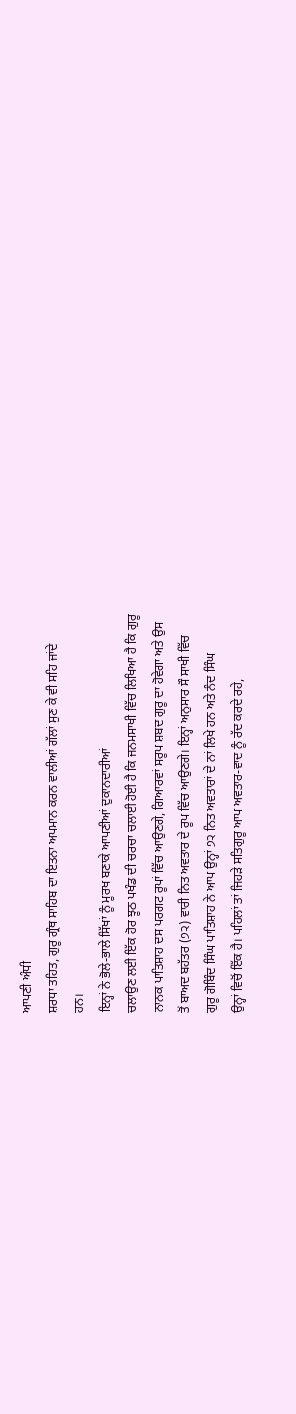ਆਪਣੀ ਅੰਧੀ
ਸ਼ਰਧਾ ਤਹਿਤ, ਗੁਰੂ ਗ੍ਰੰਥ ਸਾਹਿਬ ਦਾ ਇਤਨਾ ਅਪਮਾਨ ਕਰਨ ਵਾਲੀਆਂ ਗੱਲਾਂ ਸੁਣ ਕੇ ਵੀ ਸਹਿ ਜਾਂਦੇ
ਹਨ।
ਇਨ੍ਹਾਂ ਨੇ ਭੋਲੇ-ਭਾਲੇ ਸਿੱਖਾਂ ਨੂੰ ਮੂਰਖ ਬਣਾਕੇ ਆਪਣੀਆਂ ਦੁਕਾਨਦਾਰੀਆਂ
ਚਲਾਉਣ ਲਈ ਇੱਕ ਹੋਰ ਝੂਠ ਪਖੰਡ ਦੀ ਚਰਚਾ ਚਲਾਈ ਹੋਈ ਹੈ ਕਿ ਜਨਮਸਾਖੀ ਵਿੱਚ ਲਿਖਿਆ ਹੈ ਕਿ ਗੁਰੂ
ਨਾਨਕ ਪਾਤਿਸ਼ਾਹ ਦਸ ਪਰਗਟ ਰੂਪਾਂ ਵਿੱਚ ਆਉਣਗੇ, ਗਿਆਰਵਾਂ ਸਰੂਪ ਸ਼ਬਦ ਗੁਰੂ ਦਾ ਹੋਵੇਗਾ ਅਤੇ ਉਸ
ਤੋਂ ਬਾਅਦ ਬਹੱਤਰ (੭੨) ਵਾਰੀ ਨਿਤ ਅਵਤਾਰ ਦੇ ਰੂਪ ਵਿੱਚ ਆਉਣਗੇ। ਇਨ੍ਹਾਂ ਅਨੁਸਾਰ ਸੌ ਸਾਖੀ ਵਿੱਚ
ਗੁਰੂ ਗੋਬਿੰਦ ਸਿੰਘ ਪਾਤਿਸ਼ਾਹ ਨੇ ਆਪ ਉਨ੍ਹਾਂ ੭੨ ਨਿਤ ਅਵਤਾਰਾਂ ਦੇ ਨਾਂ ਲਿਖੇ ਹਨ ਅਤੇ ਨੰਦ ਸਿੰਘ
ਉਨ੍ਹਾਂ ਵਿਚੋਂ ਇੱਕ ਹੈ। ਪਹਿਲਾਂ ਤਾਂ ਜਿਹੜੇ ਸਤਿਗੁਰੂ ਆਪ ਅਵਤਾਰ-ਵਾਦ ਨੂੰ ਰੱਦ ਕਰਦੇ ਰਹੇ,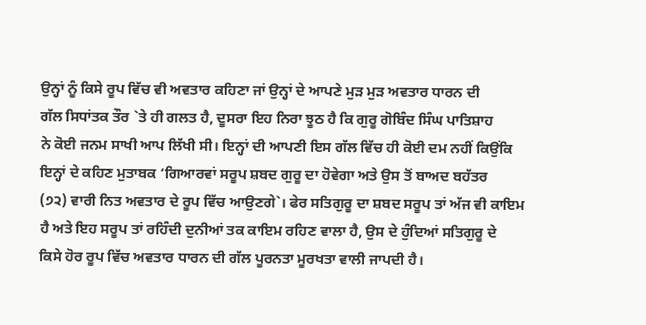ਉਨ੍ਹਾਂ ਨੂੰ ਕਿਸੇ ਰੂਪ ਵਿੱਚ ਵੀ ਅਵਤਾਰ ਕਹਿਣਾ ਜਾਂ ਉਨ੍ਹਾਂ ਦੇ ਆਪਣੇ ਮੁੜ ਮੁੜ ਅਵਤਾਰ ਧਾਰਨ ਦੀ
ਗੱਲ ਸਿਧਾਂਤਕ ਤੌਰ `ਤੇ ਹੀ ਗਲਤ ਹੈ, ਦੂਸਰਾ ਇਹ ਨਿਰਾ ਝੂਠ ਹੈ ਕਿ ਗੁਰੂ ਗੋਬਿੰਦ ਸਿੰਘ ਪਾਤਿਸ਼ਾਹ
ਨੇ ਕੋਈ ਜਨਮ ਸਾਖੀ ਆਪ ਲਿੱਖੀ ਸੀ। ਇਨ੍ਹਾਂ ਦੀ ਆਪਣੀ ਇਸ ਗੱਲ ਵਿੱਚ ਹੀ ਕੋਈ ਦਮ ਨਹੀਂ ਕਿਉਂਕਿ
ਇਨ੍ਹਾਂ ਦੇ ਕਹਿਣ ਮੁਤਾਬਕ ‘ਗਿਆਰਵਾਂ ਸਰੂਪ ਸ਼ਬਦ ਗੁਰੂ ਦਾ ਹੋਵੇਗਾ ਅਤੇ ਉਸ ਤੋਂ ਬਾਅਦ ਬਹੱਤਰ
(੭੨) ਵਾਰੀ ਨਿਤ ਅਵਤਾਰ ਦੇ ਰੂਪ ਵਿੱਚ ਆਉਣਗੇ`। ਫੇਰ ਸਤਿਗੁਰੂ ਦਾ ਸ਼ਬਦ ਸਰੂਪ ਤਾਂ ਅੱਜ ਵੀ ਕਾਇਮ
ਹੈ ਅਤੇ ਇਹ ਸਰੂਪ ਤਾਂ ਰਹਿੰਦੀ ਦੁਨੀਆਂ ਤਕ ਕਾਇਮ ਰਹਿਣ ਵਾਲਾ ਹੈ, ਉਸ ਦੇ ਹੁੰਦਿਆਂ ਸਤਿਗੁਰੂ ਦੇ
ਕਿਸੇ ਹੋਰ ਰੂਪ ਵਿੱਚ ਅਵਤਾਰ ਧਾਰਨ ਦੀ ਗੱਲ ਪੂਰਨਤਾ ਮੂਰਖਤਾ ਵਾਲੀ ਜਾਪਦੀ ਹੈ।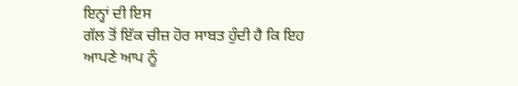ਇਨ੍ਹਾਂ ਦੀ ਇਸ
ਗੱਲ ਤੋਂ ਇੱਕ ਚੀਜ਼ ਹੋਰ ਸਾਬਤ ਹੁੰਦੀ ਹੈ ਕਿ ਇਹ ਆਪਣੇ ਆਪ ਨੂੰ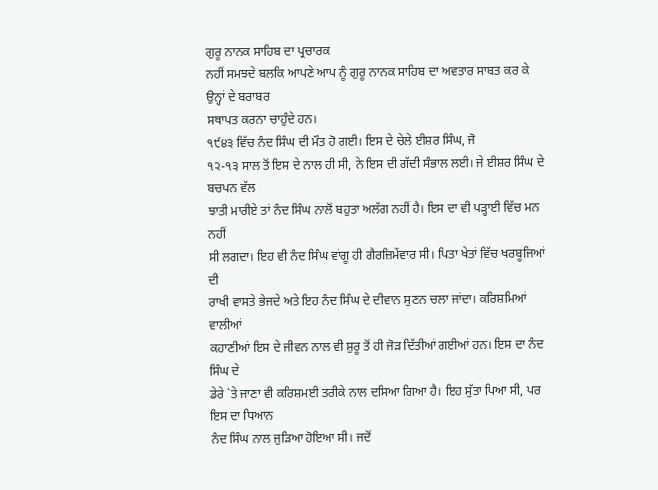ਗੁਰੂ ਨਾਨਕ ਸਾਹਿਬ ਦਾ ਪ੍ਰਚਾਰਕ
ਨਹੀਂ ਸਮਝਦੇ ਬਲਕਿ ਆਪਣੇ ਆਪ ਨੂੰ ਗੁਰੂ ਨਾਨਕ ਸਾਹਿਬ ਦਾ ਅਵਤਾਰ ਸਾਬਤ ਕਰ ਕੇ ਉਨ੍ਹਾਂ ਦੇ ਬਰਾਬਰ
ਸਥਾਪਤ ਕਰਨਾ ਚਾਹੁੰਦੇ ਹਨ।
੧੯੪੩ ਵਿੱਚ ਨੰਦ ਸਿੰਘ ਦੀ ਮੌਤ ਹੋ ਗਈ। ਇਸ ਦੇ ਚੇਲੇ ਈਸ਼ਰ ਸਿੰਘ, ਜੋ
੧੨-੧੩ ਸਾਲ ਤੋਂ ਇਸ ਦੇ ਨਾਲ ਹੀ ਸੀ, ਨੇ ਇਸ ਦੀ ਗੱਦੀ ਸੰਭਾਲ ਲਈ। ਜੇ ਈਸ਼ਰ ਸਿੰਘ ਦੇ ਬਚਪਨ ਵੱਲ
ਝਾਤੀ ਮਾਰੀਏ ਤਾਂ ਨੰਦ ਸਿੰਘ ਨਾਲੋਂ ਬਹੁਤਾ ਅਲੱਗ ਨਹੀਂ ਹੈ। ਇਸ ਦਾ ਵੀ ਪੜ੍ਹਾਈ ਵਿੱਚ ਮਨ ਨਹੀਂ
ਸੀ ਲਗਦਾ। ਇਹ ਵੀ ਨੰਦ ਸਿੰਘ ਵਾਂਗੂ ਹੀ ਗੈਰਜ਼ਿਮੇਂਵਾਰ ਸੀ। ਪਿਤਾ ਖੇਤਾਂ ਵਿੱਚ ਖਰਬੂਜਿਆਂ ਦੀ
ਰਾਖੀ ਵਾਸਤੇ ਭੇਜਦੇ ਅਤੇ ਇਹ ਨੰਦ ਸਿੰਘ ਦੇ ਦੀਵਾਨ ਸੁਣਨ ਚਲਾ ਜਾਂਦਾ। ਕਰਿਸ਼ਮਿਆਂ ਵਾਲੀਆਂ
ਕਹਾਣੀਆਂ ਇਸ ਦੇ ਜੀਵਨ ਨਾਲ ਵੀ ਸ਼ੁਰੂ ਤੋਂ ਹੀ ਜੋੜ ਦਿੱਤੀਆਂ ਗਈਆਂ ਹਨ। ਇਸ ਦਾ ਨੰਦ ਸਿੰਘ ਦੇ
ਡੇਰੇ `ਤੇ ਜਾਣਾ ਵੀ ਕਰਿਸ਼ਮਈ ਤਰੀਕੇ ਨਾਲ ਦਸਿਆ ਗਿਆ ਹੈ। ਇਹ ਸੁੱਤਾ ਪਿਆ ਸੀ, ਪਰ ਇਸ ਦਾ ਧਿਆਨ
ਨੰਦ ਸਿੰਘ ਨਾਲ ਜੁੜਿਆ ਹੋਇਆ ਸੀ। ਜਦੋਂ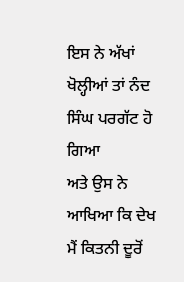ਇਸ ਨੇ ਅੱਖਾਂ ਖੋਲ੍ਹੀਆਂ ਤਾਂ ਨੰਦ ਸਿੰਘ ਪਰਗੱਟ ਹੋ ਗਿਆ
ਅਤੇ ਉਸ ਨੇ ਆਖਿਆ ਕਿ ਦੇਖ ਮੈਂ ਕਿਤਨੀ ਦੂਰੋਂ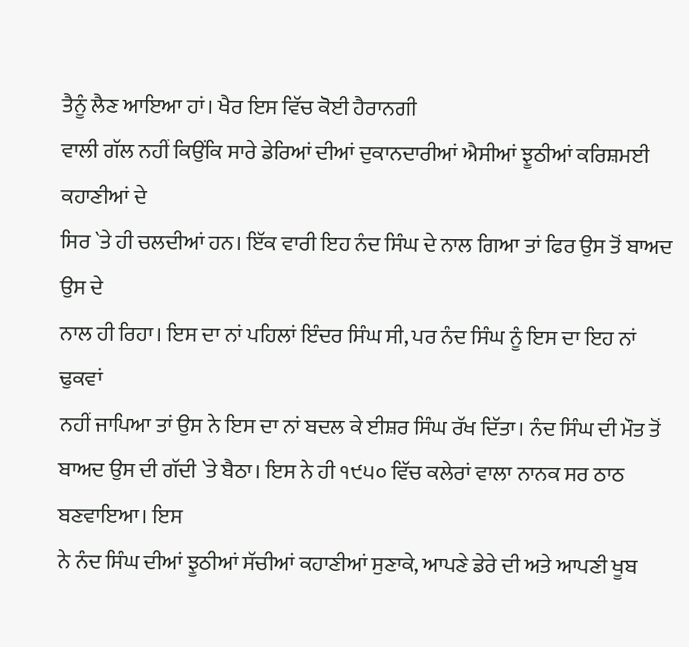ਤੈਨੂੰ ਲੈਣ ਆਇਆ ਹਾਂ। ਖੈਰ ਇਸ ਵਿੱਚ ਕੋਈ ਹੈਰਾਨਗੀ
ਵਾਲੀ ਗੱਲ ਨਹੀਂ ਕਿਉਂਕਿ ਸਾਰੇ ਡੇਰਿਆਂ ਦੀਆਂ ਦੁਕਾਨਦਾਰੀਆਂ ਐਸੀਆਂ ਝੂਠੀਆਂ ਕਰਿਸ਼ਮਈ ਕਹਾਣੀਆਂ ਦੇ
ਸਿਰ `ਤੇ ਹੀ ਚਲਦੀਆਂ ਹਨ। ਇੱਕ ਵਾਰੀ ਇਹ ਨੰਦ ਸਿੰਘ ਦੇ ਨਾਲ ਗਿਆ ਤਾਂ ਫਿਰ ਉਸ ਤੋਂ ਬਾਅਦ ਉਸ ਦੇ
ਨਾਲ ਹੀ ਰਿਹਾ। ਇਸ ਦਾ ਨਾਂ ਪਹਿਲਾਂ ਇੰਦਰ ਸਿੰਘ ਸੀ, ਪਰ ਨੰਦ ਸਿੰਘ ਨੂੰ ਇਸ ਦਾ ਇਹ ਨਾਂ ਢੁਕਵਾਂ
ਨਹੀਂ ਜਾਪਿਆ ਤਾਂ ਉਸ ਨੇ ਇਸ ਦਾ ਨਾਂ ਬਦਲ ਕੇ ਈਸ਼ਰ ਸਿੰਘ ਰੱਖ ਦਿੱਤਾ। ਨੰਦ ਸਿੰਘ ਦੀ ਮੌਤ ਤੋਂ
ਬਾਅਦ ਉਸ ਦੀ ਗੱਦੀ `ਤੇ ਬੈਠਾ। ਇਸ ਨੇ ਹੀ ੧੯੫੦ ਵਿੱਚ ਕਲੇਰਾਂ ਵਾਲਾ ਨਾਨਕ ਸਰ ਠਾਠ ਬਣਵਾਇਆ। ਇਸ
ਨੇ ਨੰਦ ਸਿੰਘ ਦੀਆਂ ਝੂਠੀਆਂ ਸੱਚੀਆਂ ਕਹਾਣੀਆਂ ਸੁਣਾਕੇ, ਆਪਣੇ ਡੇਰੇ ਦੀ ਅਤੇ ਆਪਣੀ ਖੂਬ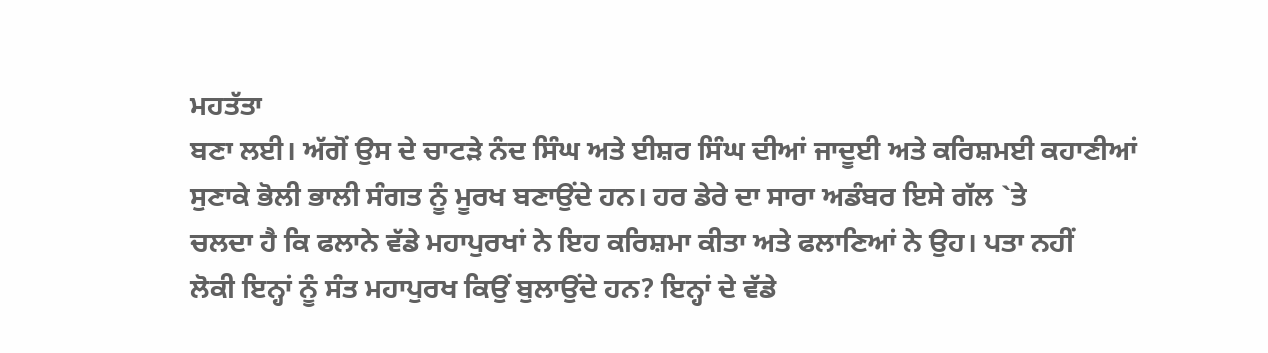ਮਹਤੱਤਾ
ਬਣਾ ਲਈ। ਅੱਗੋਂ ਉਸ ਦੇ ਚਾਟੜੇ ਨੰਦ ਸਿੰਘ ਅਤੇ ਈਸ਼ਰ ਸਿੰਘ ਦੀਆਂ ਜਾਦੂਈ ਅਤੇ ਕਰਿਸ਼ਮਈ ਕਹਾਣੀਆਂ
ਸੁਣਾਕੇ ਭੋਲੀ ਭਾਲੀ ਸੰਗਤ ਨੂੰ ਮੂਰਖ ਬਣਾਉਂਦੇ ਹਨ। ਹਰ ਡੇਰੇ ਦਾ ਸਾਰਾ ਅਡੰਬਰ ਇਸੇ ਗੱਲ `ਤੇ
ਚਲਦਾ ਹੈ ਕਿ ਫਲਾਨੇ ਵੱਡੇ ਮਹਾਪੁਰਖਾਂ ਨੇ ਇਹ ਕਰਿਸ਼ਮਾ ਕੀਤਾ ਅਤੇ ਫਲਾਣਿਆਂ ਨੇ ਉਹ। ਪਤਾ ਨਹੀਂ
ਲੋਕੀ ਇਨ੍ਹਾਂ ਨੂੰ ਸੰਤ ਮਹਾਪੁਰਖ ਕਿਉਂ ਬੁਲਾਉਂਦੇ ਹਨ? ਇਨ੍ਹਾਂ ਦੇ ਵੱਡੇ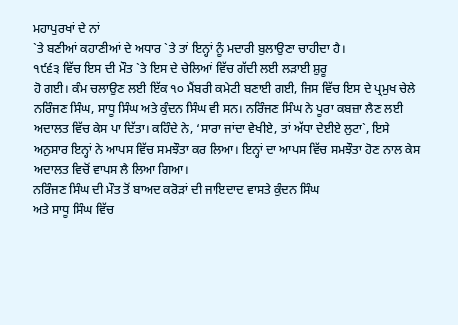ਮਹਾਪੁਰਖਾਂ ਦੇ ਨਾਂ
`ਤੇ ਬਣੀਆਂ ਕਹਾਣੀਆਂ ਦੇ ਅਧਾਰ `ਤੇ ਤਾਂ ਇਨ੍ਹਾਂ ਨੂੰ ਮਦਾਰੀ ਬੁਲਾਉਣਾ ਚਾਹੀਦਾ ਹੈ।
੧੯੬੩ ਵਿੱਚ ਇਸ ਦੀ ਮੌਤ `ਤੇ ਇਸ ਦੇ ਚੇਲਿਆਂ ਵਿੱਚ ਗੱਦੀ ਲਈ ਲੜਾਈ ਸ਼ੁਰੂ
ਹੋ ਗਈ। ਕੰਮ ਚਲਾਉਣ ਲਈ ਇੱਕ ੧੦ ਮੈਂਬਰੀ ਕਮੇਟੀ ਬਣਾਈ ਗਈ, ਜਿਸ ਵਿੱਚ ਇਸ ਦੇ ਪ੍ਰਮੁਖ ਚੇਲੇ
ਨਰਿੰਜਣ ਸਿੰਘ, ਸਾਧੂ ਸਿੰਘ ਅਤੇ ਕੁੰਦਨ ਸਿੰਘ ਵੀ ਸਨ। ਨਰਿੰਜਣ ਸਿੰਘ ਨੇ ਪੂਰਾ ਕਬਜ਼ਾ ਲੈਣ ਲਈ
ਅਦਾਲਤ ਵਿੱਚ ਕੇਸ ਪਾ ਦਿੱਤਾ। ਕਹਿੰਦੇ ਨੇ, ‘ਸਾਰਾ ਜਾਂਦਾ ਵੇਖੀਏ, ਤਾਂ ਅੱਧਾ ਦੇਈਏ ਲੁਟਾ`, ਇਸੇ
ਅਨੁਸਾਰ ਇਨ੍ਹਾਂ ਨੇ ਆਪਸ ਵਿੱਚ ਸਮਝੌਤਾ ਕਰ ਲਿਆ। ਇਨ੍ਹਾਂ ਦਾ ਆਪਸ ਵਿੱਚ ਸਮਝੌਤਾ ਹੋਣ ਨਾਲ ਕੇਸ
ਅਦਾਲਤ ਵਿਚੋਂ ਵਾਪਸ ਲੈ ਲਿਆ ਗਿਆ।
ਨਰਿੰਜਣ ਸਿੰਘ ਦੀ ਮੌਤ ਤੋਂ ਬਾਅਦ ਕਰੋੜਾਂ ਦੀ ਜਾਇਦਾਦ ਵਾਸਤੇ ਕੁੰਦਨ ਸਿੰਘ
ਅਤੇ ਸਾਧੂ ਸਿੰਘ ਵਿੱਚ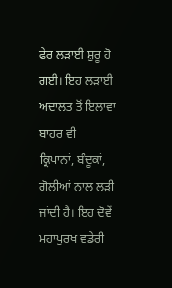ਫੇਰ ਲੜਾਈ ਸ਼ੁਰੂ ਹੋ ਗਈ। ਇਹ ਲੜਾਈ ਅਦਾਲਤ ਤੋਂ ਇਲਾਵਾ ਬਾਹਰ ਵੀ
ਕ੍ਰਿਪਾਨਾਂ, ਬੰਦੂਕਾਂ, ਗੋਲੀਆਂ ਨਾਲ ਲੜੀ ਜਾਂਦੀ ਹੈ। ਇਹ ਦੋਵੇਂ ਮਹਾਪੁਰਖ ਵਡੇਰੀ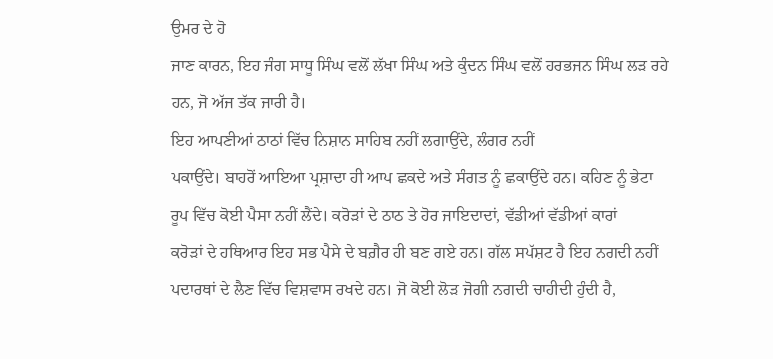ਉਮਰ ਦੇ ਹੋ
ਜਾਣ ਕਾਰਨ, ਇਹ ਜੰਗ ਸਾਧੂ ਸਿੰਘ ਵਲੋਂ ਲੱਖਾ ਸਿੰਘ ਅਤੇ ਕੁੰਦਨ ਸਿੰਘ ਵਲੋਂ ਹਰਭਜਨ ਸਿੰਘ ਲੜ ਰਹੇ
ਹਨ, ਜੋ ਅੱਜ ਤੱਕ ਜਾਰੀ ਹੈ।
ਇਹ ਆਪਣੀਆਂ ਠਾਠਾਂ ਵਿੱਚ ਨਿਸ਼ਾਨ ਸਾਹਿਬ ਨਹੀਂ ਲਗਾਉਂਦੇ, ਲੰਗਰ ਨਹੀਂ
ਪਕਾਉਂਦੇ। ਬਾਹਰੋਂ ਆਇਆ ਪ੍ਰਸ਼ਾਦਾ ਹੀ ਆਪ ਛਕਦੇ ਅਤੇ ਸੰਗਤ ਨੂੰ ਛਕਾਉਂਦੇ ਹਨ। ਕਹਿਣ ਨੂੰ ਭੇਟਾ
ਰੂਪ ਵਿੱਚ ਕੋਈ ਪੈਸਾ ਨਹੀਂ ਲੈਂਦੇ। ਕਰੋੜਾਂ ਦੇ ਠਾਠ ਤੇ ਹੋਰ ਜਾਇਦਾਦਾਂ, ਵੱਡੀਆਂ ਵੱਡੀਆਂ ਕਾਰਾਂ
ਕਰੋੜਾਂ ਦੇ ਹਥਿਆਰ ਇਹ ਸਭ ਪੈਸੇ ਦੇ ਬਗ਼ੈਰ ਹੀ ਬਣ ਗਏ ਹਨ। ਗੱਲ ਸਪੱਸ਼ਟ ਹੈ ਇਹ ਨਗਦੀ ਨਹੀਂ
ਪਦਾਰਥਾਂ ਦੇ ਲੈਣ ਵਿੱਚ ਵਿਸ਼ਵਾਸ ਰਖਦੇ ਹਨ। ਜੋ ਕੋਈ ਲੋੜ ਜੋਗੀ ਨਗਦੀ ਚਾਹੀਦੀ ਹੁੰਦੀ ਹੈ,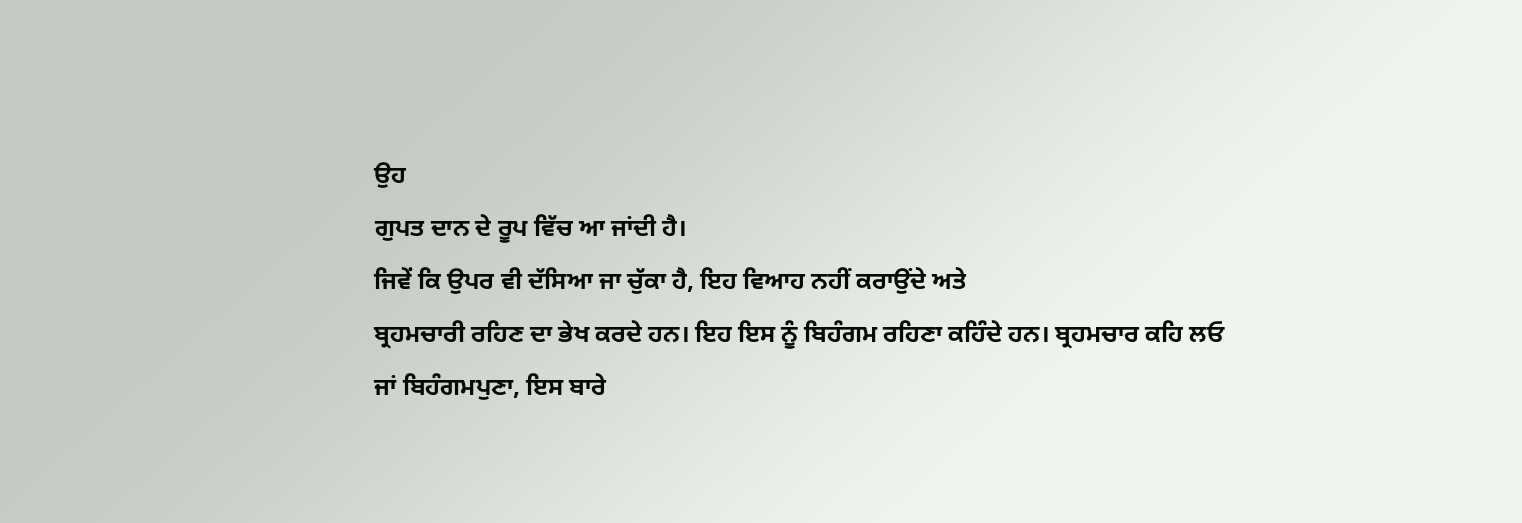ਉਹ
ਗੁਪਤ ਦਾਨ ਦੇ ਰੂਪ ਵਿੱਚ ਆ ਜਾਂਦੀ ਹੈ।
ਜਿਵੇਂ ਕਿ ਉਪਰ ਵੀ ਦੱਸਿਆ ਜਾ ਚੁੱਕਾ ਹੈ, ਇਹ ਵਿਆਹ ਨਹੀਂ ਕਰਾਉਂਦੇ ਅਤੇ
ਬ੍ਰਹਮਚਾਰੀ ਰਹਿਣ ਦਾ ਭੇਖ ਕਰਦੇ ਹਨ। ਇਹ ਇਸ ਨੂੰ ਬਿਹੰਗਮ ਰਹਿਣਾ ਕਹਿੰਦੇ ਹਨ। ਬ੍ਰਹਮਚਾਰ ਕਹਿ ਲਓ
ਜਾਂ ਬਿਹੰਗਮਪੁਣਾ, ਇਸ ਬਾਰੇ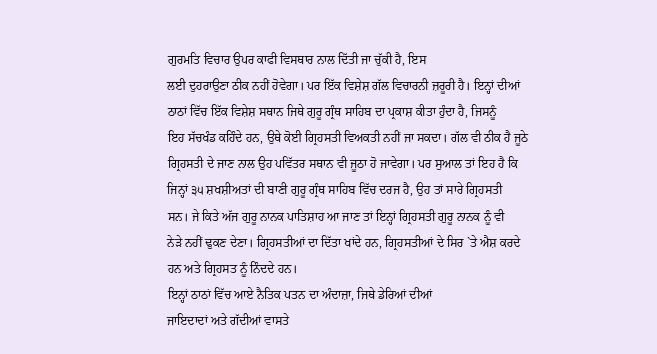ਗੁਰਮਤਿ ਵਿਚਾਰ ਉਪਰ ਕਾਫੀ ਵਿਸਥਾਰ ਨਾਲ ਦਿੱਤੀ ਜਾ ਚੁੱਕੀ ਹੈ, ਇਸ
ਲਈ ਦੁਹਰਾਉਣਾ ਠੀਕ ਨਹੀਂ ਹੋਵੇਗਾ। ਪਰ ਇੱਕ ਵਿਸ਼ੇਸ਼ ਗੱਲ ਵਿਚਾਰਨੀ ਜ਼ਰੂਰੀ ਹੈ। ਇਨ੍ਹਾਂ ਦੀਆਂ
ਠਾਠਾਂ ਵਿੱਚ ਇੱਕ ਵਿਸ਼ੇਸ਼ ਸਥਾਨ ਜਿਥੇ ਗੁਰੂ ਗ੍ਰੰਥ ਸਾਹਿਬ ਦਾ ਪ੍ਰਕਾਸ਼ ਕੀਤਾ ਹੁੰਦਾ ਹੈ, ਜਿਸਨੂੰ
ਇਹ ਸੱਚਖੰਡ ਕਹਿੰਦੇ ਹਨ, ਉਥੇ ਕੋਈ ਗ੍ਰਿਹਸਤੀ ਵਿਅਕਤੀ ਨਹੀਂ ਜਾ ਸਕਦਾ। ਗੱਲ ਵੀ ਠੀਕ ਹੈ ਜੂਠੇ
ਗ੍ਰਿਹਸਤੀ ਦੇ ਜਾਣ ਨਾਲ ਉਹ ਪਵਿੱਤਰ ਸਥਾਨ ਵੀ ਜੂਠਾ ਹੋ ਜਾਵੇਗਾ। ਪਰ ਸੁਆਲ ਤਾਂ ਇਹ ਹੈ ਕਿ
ਜਿਨ੍ਹਾਂ ੩੫ ਸ਼ਖਸ਼ੀਅਤਾਂ ਦੀ ਬਾਣੀ ਗੁਰੂ ਗ੍ਰੰਥ ਸਾਹਿਬ ਵਿੱਚ ਦਰਜ ਹੈ, ਉਹ ਤਾਂ ਸਾਰੇ ਗ੍ਰਿਹਸਤੀ
ਸਨ। ਜੇ ਕਿਤੇ ਅੱਜ ਗੁਰੂ ਨਾਨਕ ਪਾਤਿਸ਼ਾਹ ਆ ਜਾਣ ਤਾਂ ਇਨ੍ਹਾਂ ਗ੍ਰਿਹਸਤੀ ਗੁਰੂ ਨਾਨਕ ਨੂੰ ਵੀ
ਨੇੜੇ ਨਹੀਂ ਢੁਕਣ ਦੇਣਾ। ਗ੍ਰਿਹਸਤੀਆਂ ਦਾ ਦਿੱਤਾ ਖਾਂਦੇ ਹਨ, ਗ੍ਰਿਹਸਤੀਆਂ ਦੇ ਸਿਰ `ਤੇ ਐਸ਼ ਕਰਦੇ
ਹਨ ਅਤੇ ਗ੍ਰਿਹਸਤ ਨੂੰ ਨਿੰਦਦੇ ਹਨ।
ਇਨ੍ਹਾਂ ਠਾਠਾਂ ਵਿੱਚ ਆਏ ਨੈਤਿਕ ਪਤਨ ਦਾ ਅੰਦਾਜ਼ਾ, ਜਿਥੇ ਡੇਰਿਆਂ ਦੀਆਂ
ਜਾਇਦਾਦਾਂ ਅਤੇ ਗੱਦੀਆਂ ਵਾਸਤੇ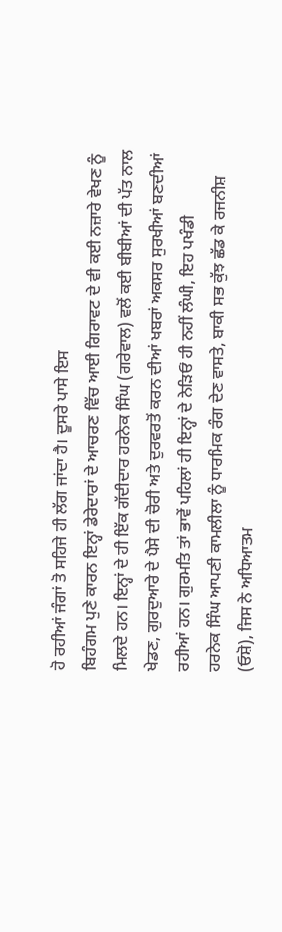ਹੋ ਰਹੀਆਂ ਜੰਗਾਂ ਤੋ ਸਹਿਜੇ ਹੀ ਲੱਗ ਜਾਂਦਾ ਹੈ। ਦੂਸਰੇ ਪਾਸੇ ਇਸ
ਬਿਹੰਗਮ ਪੁਣੇ ਕਾਰਨ ਇਨ੍ਹਾਂ ਡੇਰੇਦਾਰਾਂ ਦੇ ਆਚਰਣ ਵਿੱਚ ਆਈ ਗਿਰਾਵਟ ਦੇ ਵੀ ਕਈ ਨਜ਼ਾਰੇ ਵੇਖਣ ਨੂੰ
ਮਿਲਦੇ ਹਨ। ਇਨ੍ਹਾਂ ਦੇ ਹੀ ਇੱਕ ਗੱਦੀਦਾਰ ਹਰਨੇਕ ਸਿੰਘ (ਗਰੇਵਾਲ) ਵਲੋਂ ਕਈ ਬੀਬੀਆਂ ਦੀ ਪੱਤ ਨਾਲ
ਖੇਡਣ, ਗੁਰਦੁਆਰੇ ਦੇ ਪੈਸੇ ਦੀ ਚੋਰੀ ਅਤੇ ਦੁਰਵਰਤੋਂ ਕਰਨ ਦੀਆਂ ਖਬਰਾਂ ਅਕਸਰ ਸੁਰਖੀਆਂ ਬਣਦੀਆਂ
ਰਹੀਆਂ ਹਨ। ਗੁਰਮਤਿ ਤਾਂ ਭਾਵੇਂ ਪਹਿਲਾਂ ਹੀ ਇਨ੍ਹਾਂ ਦੇ ਨੇੜਿਓਂ ਹੀ ਨਹੀਂ ਲੰਘੀ, ਇਹ ਪਖੰਡੀ
ਹਰਨੇਕ ਸਿੰਘ ਆਪਣੀ ਕਾਮਲੀਲਾ ਨੂੰ ਧਾਰਮਿਕ ਰੰਗ ਦੇਣ ਵਾਸਤੇ, ਬਾਕੀ ਸਭ ਕੁੱਝ ਛੱਡ ਕੇ ਰਜਨੀਸ਼
(ਓਸ਼ੋ), ਜਿਸ ਨੇ ਅਧਿਆਤਮ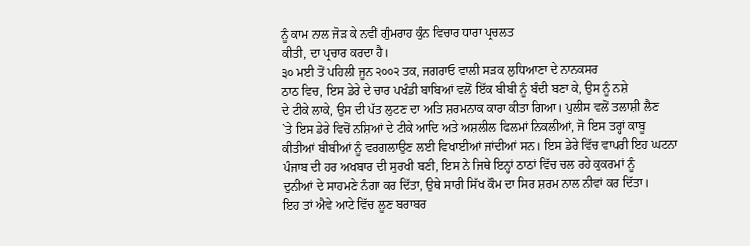ਨੂੰ ਕਾਮ ਨਾਲ ਜੋੜ ਕੇ ਨਵੀਂ ਗੁੰਮਰਾਹ ਕੁੰਨ ਵਿਚਾਰ ਧਾਰਾ ਪ੍ਰਚਲਤ
ਕੀਤੀ, ਦਾ ਪ੍ਰਚਾਰ ਕਰਦਾ ਹੈ।
੩੦ ਮਈ ਤੋਂ ਪਹਿਲੀ ਜੂਨ ੨੦੦੨ ਤਕ, ਜਗਰਾਓ ਵਾਲੀ ਸੜਕ ਲੁਧਿਆਣਾ ਦੇ ਨਾਨਕਸਰ
ਠਾਠ ਵਿਚ, ਇਸ ਡੇਰੇ ਦੇ ਚਾਰ ਪਖੰਡੀ ਬਾਬਿਆਂ ਵਲੋਂ ਇੱਕ ਬੀਬੀ ਨੂੰ ਬੰਦੀ ਬਣਾ ਕੇ, ਉਸ ਨੂੰ ਨਸ਼ੇ
ਦੇ ਟੀਕੇ ਲਾਕੇ, ਉਸ ਦੀ ਪੱਤ ਲੁਟਣ ਦਾ ਅਤਿ ਸ਼ਰਮਨਾਕ ਕਾਰਾ ਕੀਤਾ ਗਿਆ। ਪੁਲੀਸ ਵਲੋਂ ਤਲਾਸ਼ੀ ਲੈਣ
`ਤੇ ਇਸ ਡੇਰੇ ਵਿਚੋਂ ਨਸ਼ਿਆਂ ਦੇ ਟੀਕੇ ਆਦਿ ਅਤੇ ਅਸ਼ਲੀਲ ਫਿਲਮਾਂ ਨਿਕਲੀਆਂ, ਜੋ ਇਸ ਤਰ੍ਹਾਂ ਕਾਬੂ
ਕੀਤੀਆਂ ਬੀਬੀਆਂ ਨੂੰ ਵਰਗਲਾਉਣ ਲਈ ਵਿਖਾਈਆਂ ਜਾਂਦੀਆਂ ਸਨ। ਇਸ ਡੇਰੇ ਵਿੱਚ ਵਾਪਰੀ ਇਹ ਘਟਨਾ
ਪੰਜਾਬ ਦੀ ਹਰ ਅਖਬਾਰ ਦੀ ਸੁਰਖੀ ਬਣੀ, ਇਸ ਨੇ ਜਿਥੇ ਇਨ੍ਹਾਂ ਠਾਠਾਂ ਵਿੱਚ ਚਲ ਰਹੇ ਕੁਕਰਮਾਂ ਨੂੰ
ਦੁਨੀਆਂ ਦੇ ਸਾਹਮਣੇ ਨੰਗਾ ਕਰ ਦਿੱਤਾ, ਉਥੇ ਸਾਰੀ ਸਿੱਖ ਕੌਮ ਦਾ ਸਿਰ ਸ਼ਰਮ ਨਾਲ ਨੀਵਾਂ ਕਰ ਦਿੱਤਾ।
ਇਹ ਤਾਂ ਐਵੇ ਆਟੇ ਵਿੱਚ ਲੂਣ ਬਰਾਬਰ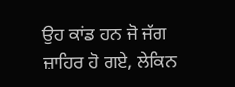ਉਹ ਕਾਂਡ ਹਨ ਜੋ ਜੱਗ ਜ਼ਾਹਿਰ ਹੋ ਗਏ, ਲੇਕਿਨ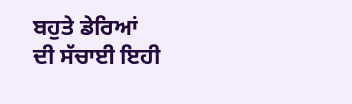ਬਹੁਤੇ ਡੇਰਿਆਂ
ਦੀ ਸੱਚਾਈ ਇਹੀ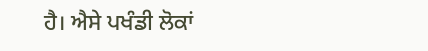ਹੈ। ਐਸੇ ਪਖੰਡੀ ਲੋਕਾਂ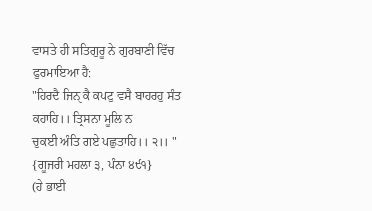ਵਾਸਤੇ ਹੀ ਸਤਿਗੁਰੂ ਨੇ ਗੁਰਬਾਣੀ ਵਿੱਚ ਫੁਰਮਾਇਆ ਹੈ:
"ਹਿਰਦੈ ਜਿਨੑ ਕੈ ਕਪਟੁ ਵਸੈ ਬਾਹਰਹੁ ਸੰਤ ਕਹਾਹਿ।। ਤ੍ਰਿਸਨਾ ਮੂਲਿ ਨ
ਚੁਕਈ ਅੰਤਿ ਗਏ ਪਛੁਤਾਹਿ।। ੨।। "
{ਗੂਜਰੀ ਮਹਲਾ ੩, ਪੰਨਾ ੪੯੧}
(ਹੇ ਭਾਈ